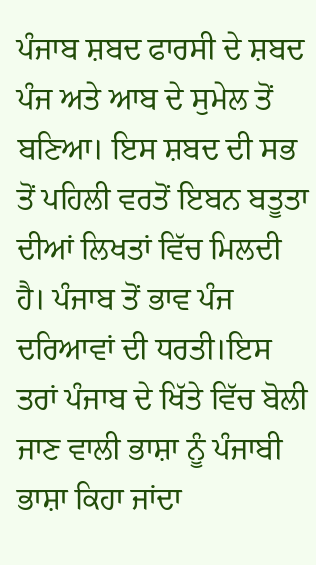ਪੰਜਾਬ ਸ਼ਬਦ ਫਾਰਸੀ ਦੇ ਸ਼ਬਦ ਪੰਜ ਅਤੇ ਆਬ ਦੇ ਸੁਮੇਲ ਤੋਂ ਬਣਿਆ। ਇਸ ਸ਼ਬਦ ਦੀ ਸਭ ਤੋਂ ਪਹਿਲੀ ਵਰਤੋਂ ਇਬਨ ਬਤੂਤਾ ਦੀਆਂ ਲਿਖਤਾਂ ਵਿੱਚ ਮਿਲਦੀ ਹੈ। ਪੰਜਾਬ ਤੋਂ ਭਾਵ ਪੰਜ ਦਰਿਆਵਾਂ ਦੀ ਧਰਤੀ।ਇਸ ਤਰਾਂ ਪੰਜਾਬ ਦੇ ਖਿੱਤੇ ਵਿੱਚ ਬੋਲੀ ਜਾਣ ਵਾਲੀ ਭਾਸ਼ਾ ਨੂੰ ਪੰਜਾਬੀ ਭਾਸ਼ਾ ਕਿਹਾ ਜਾਂਦਾ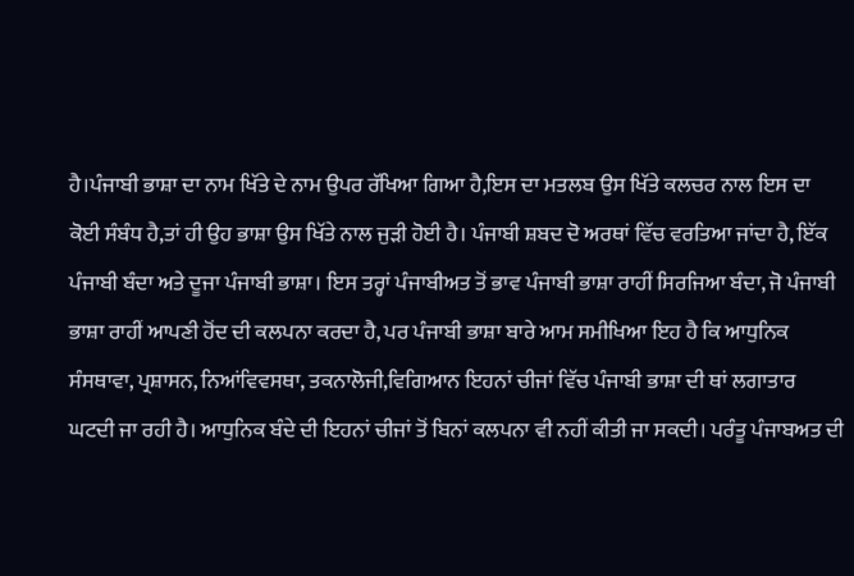ਹੈ।ਪੰਜਾਬੀ ਭਾਸ਼ਾ ਦਾ ਨਾਮ ਖਿੱਤੇ ਦੇ ਨਾਮ ਉਪਰ ਰੱਖਿਆ ਗਿਆ ਹੈ,ਇਸ ਦਾ ਮਤਲਬ ਉਸ ਖਿੱਤੇ ਕਲਚਰ ਨਾਲ ਇਸ ਦਾ ਕੋਈ ਸੰਬੰਧ ਹੈ,ਤਾਂ ਹੀ ਉਹ ਭਾਸ਼ਾ ਉਸ ਖਿੱਤੇ ਨਾਲ ਜੁੜੀ ਹੋਈ ਹੈ। ਪੰਜਾਬੀ ਸ਼ਬਦ ਦੋ ਅਰਥਾਂ ਵਿੱਚ ਵਰਤਿਆ ਜਾਂਦਾ ਹੈ, ਇੱਕ ਪੰਜਾਬੀ ਬੰਦਾ ਅਤੇ ਦੂਜਾ ਪੰਜਾਬੀ ਭਾਸ਼ਾ। ਇਸ ਤਰ੍ਹਾਂ ਪੰਜਾਬੀਅਤ ਤੋਂ ਭਾਵ ਪੰਜਾਬੀ ਭਾਸ਼ਾ ਰਾਹੀਂ ਸਿਰਜਿਆ ਬੰਦਾ, ਜੋ ਪੰਜਾਬੀ ਭਾਸ਼ਾ ਰਾਹੀਂ ਆਪਣੀ ਹੋਂਦ ਦੀ ਕਲਪਨਾ ਕਰਦਾ ਹੈ, ਪਰ ਪੰਜਾਬੀ ਭਾਸ਼ਾ ਬਾਰੇ ਆਮ ਸਮੀਖਿਆ ਇਹ ਹੈ ਕਿ ਆਧੁਨਿਕ ਸੰਸਥਾਵਾ, ਪ੍ਰਸ਼ਾਸਨ, ਨਿਆਂਵਿਵਸਥਾ, ਤਕਨਾਲੋਜੀ,ਵਿਗਿਆਨ ਇਹਨਾਂ ਚੀਜਾਂ ਵਿੱਚ ਪੰਜਾਬੀ ਭਾਸ਼ਾ ਦੀ ਥਾਂ ਲਗਾਤਾਰ ਘਟਦੀ ਜਾ ਰਹੀ ਹੈ। ਆਧੁਨਿਕ ਬੰਦੇ ਦੀ ਇਹਨਾਂ ਚੀਜਾਂ ਤੋਂ ਬਿਨਾਂ ਕਲਪਨਾ ਵੀ ਨਹੀਂ ਕੀਤੀ ਜਾ ਸਕਦੀ। ਪਰੰਤੂ ਪੰਜਾਬਅਤ ਦੀ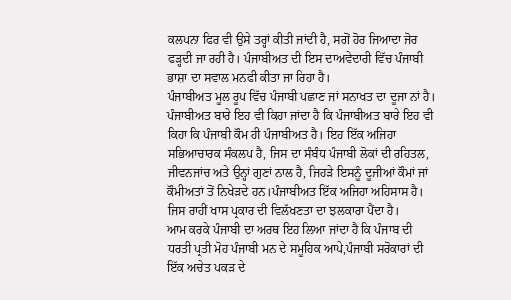ਕਲਪਨਾ ਫਿਰ ਵੀ ਉਸੇ ਤਰ੍ਹਾਂ ਕੀਤੀ ਜਾਂਦੀ ਹੈ, ਸਗੋਂ ਹੋਰ ਜਿਆਦਾ ਜੋਰ ਫੜ੍ਹਦੀ ਜਾ ਰਹੀ ਹੈ। ਪੰਜਾਬੀਅਤ ਦੀ ਇਸ ਦਾਅਵੇਦਾਰੀ ਵਿੱਚ ਪੰਜਾਬੀ ਭਾਸ਼ਾ ਦਾ ਸਵਾਲ ਮਨਫੀ ਕੀਤਾ ਜਾ ਰਿਹਾ ਹੈ।
ਪੰਜਾਬੀਅਤ ਮੂਲ ਰੂਪ ਵਿੱਚ ਪੰਜਾਬੀ ਪਛਾਣ ਜਾਂ ਸਨਾਖਤ ਦਾ ਦੂਜਾ ਨਾਂ ਹੈ। ਪੰਜਾਬੀਅਤ ਬਾਰੇ ਇਹ ਵੀ ਕਿਹਾ ਜਾਂਦਾ ਹੈ ਕਿ ਪੰਜਾਬੀਅਤ ਬਾਰੇ ਇਹ ਵੀ ਕਿਹਾ ਕਿ ਪੰਜਾਬੀ ਕੌਮ ਹੀ ਪੰਜਾਬੀਅਤ ਹੈ। ਇਹ ਇੱਕ ਅਜਿਹਾ ਸਭਿਆਚਾਰਕ ਸੰਕਲਪ ਹੈ, ਜਿਸ ਦਾ ਸੰਬੰਧ ਪੰਜਾਬੀ ਲੋਕਾਂ ਦੀ ਰਹਿਤਲ, ਜੀਵਨਜਾਂਚ ਅਤੇ ਉਨ੍ਹਾਂ ਗੁਣਾਂ ਨਾਲ ਹੈ, ਜਿਹੜੇ ਇਸਨੂੰ ਦੂਜੀਆਂ ਕੌਮਾਂ ਜਾਂ ਕੌਮੀਅਤਾਂ ਤੋਂ ਨਿਖੇੜਦੇ ਹਨ।ਪੰਜਾਬੀਅਤ ਇੱਕ ਅਜਿਹਾ ਅਹਿਸਾਸ ਹੈ। ਜਿਸ ਰਾਹੀਂ ਖਾਸ ਪ੍ਰਕਾਰ ਦੀ ਵਿਲੱਖਣਤਾ ਦਾ ਝਲਕਾਰਾ ਪੈਂਦਾ ਹੈ।
ਆਮ ਕਰਕੇ ਪੰਜਾਬੀ ਦਾ ਅਰਥ ਇਹ ਲਿਆ ਜਾਂਦਾ ਹੈ ਕਿ ਪੰਜਾਬ ਦੀ ਧਰਤੀ ਪ੍ਰਤੀ ਮੋਹ ਪੰਜਾਬੀ ਮਨ ਦੇ ਸਮੂਹਿਕ ਆਪੇ,ਪੰਜਾਬੀ ਸਰੋਕਾਰਾਂ ਦੀ ਇੱਕ ਅਚੇਤ ਪਕੜ ਦੇ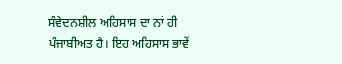ਸੰਵੇਦਨਸ਼ੀਲ ਅਹਿਸਾਸ ਦਾ ਨਾਂ ਹੀ ਪੰਜਾਬੀਅਤ ਹੈ। ਇਹ ਅਹਿਸਾਸ ਭਾਵੇਂ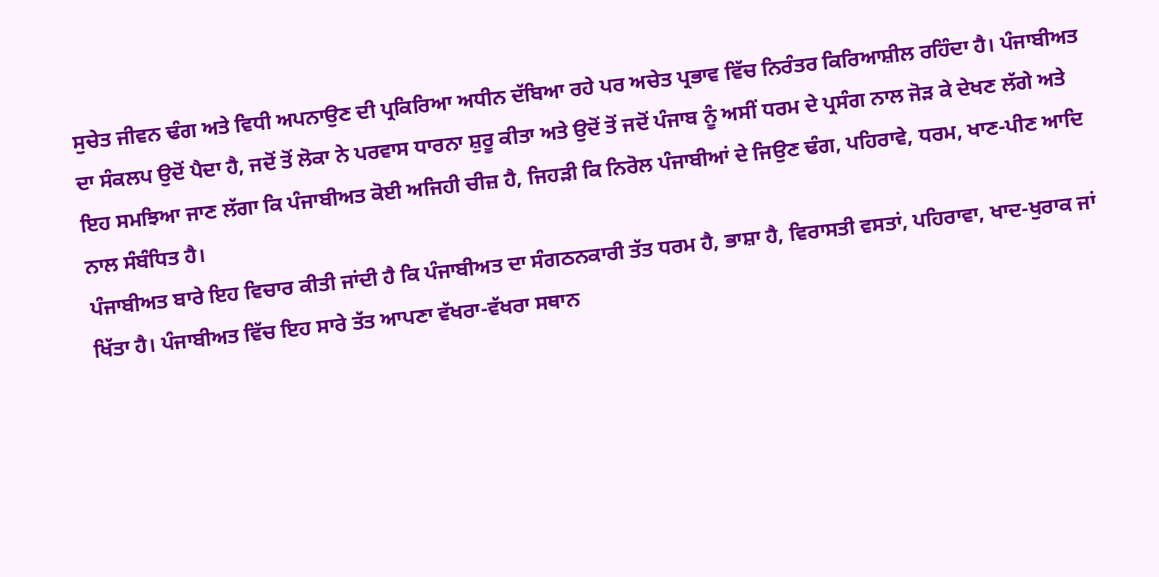ਸੁਚੇਤ ਜੀਵਨ ਢੰਗ ਅਤੇ ਵਿਧੀ ਅਪਨਾਉਣ ਦੀ ਪ੍ਰਕਿਰਿਆ ਅਧੀਨ ਦੱਬਿਆ ਰਹੇ ਪਰ ਅਚੇਤ ਪ੍ਰਭਾਵ ਵਿੱਚ ਨਿਰੰਤਰ ਕਿਰਿਆਸ਼ੀਲ ਰਹਿੰਦਾ ਹੈ। ਪੰਜਾਬੀਅਤ ਦਾ ਸੰਕਲਪ ਉਦੋਂ ਪੈਦਾ ਹੈ, ਜਦੋਂ ਤੋਂ ਲੋਕਾ ਨੇ ਪਰਵਾਸ ਧਾਰਨਾ ਸ਼ੁਰੂ ਕੀਤਾ ਅਤੇ ਉਦੋਂ ਤੋਂ ਜਦੋਂ ਪੰਜਾਬ ਨੂੰ ਅਸੀਂ ਧਰਮ ਦੇ ਪ੍ਰਸੰਗ ਨਾਲ ਜੋੜ ਕੇ ਦੇਖਣ ਲੱਗੇ ਅਤੇ ਇਹ ਸਮਝਿਆ ਜਾਣ ਲੱਗਾ ਕਿ ਪੰਜਾਬੀਅਤ ਕੋਈ ਅਜਿਹੀ ਚੀਜ਼ ਹੈ, ਜਿਹੜੀ ਕਿ ਨਿਰੋਲ ਪੰਜਾਬੀਆਂ ਦੇ ਜਿਉਣ ਢੰਗ, ਪਹਿਰਾਵੇ, ਧਰਮ, ਖਾਣ-ਪੀਣ ਆਦਿ ਨਾਲ ਸੰਬੰਧਿਤ ਹੈ।
ਪੰਜਾਬੀਅਤ ਬਾਰੇ ਇਹ ਵਿਚਾਰ ਕੀਤੀ ਜਾਂਦੀ ਹੈ ਕਿ ਪੰਜਾਬੀਅਤ ਦਾ ਸੰਗਠਨਕਾਰੀ ਤੱਤ ਧਰਮ ਹੈ, ਭਾਸ਼ਾ ਹੈ, ਵਿਰਾਸਤੀ ਵਸਤਾਂ, ਪਹਿਰਾਵਾ, ਖਾਦ-ਖੁਰਾਕ ਜਾਂ ਖਿੱਤਾ ਹੈ। ਪੰਜਾਬੀਅਤ ਵਿੱਚ ਇਹ ਸਾਰੇ ਤੱਤ ਆਪਣਾ ਵੱਖਰਾ-ਵੱਖਰਾ ਸਥਾਨ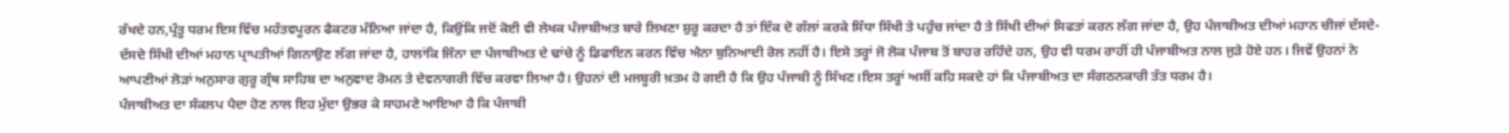ਰੱਖਦੇ ਹਨ,ਪ੍ਰੰਤੂ ਧਰਮ ਇਸ ਵਿੱਚ ਮਹੱਤਵਪੂਰਨ ਫੈਕਟਰ ਮੰਨਿਆ ਜਾਂਦਾ ਹੈ, ਕਿਉਂਕਿ ਜਦੋਂ ਕੋਈ ਵੀ ਲੇਖਕ ਪੰਜਾਬੀਅਤ ਬਾਰੇ ਲਿਖਣਾ ਸ਼ੁਰੂ ਕਰਦਾ ਹੈ ਤਾਂ ਇੱਕ ਦੋ ਗੱਲਾਂ ਕਰਕੇ ਸਿੱਧਾ ਸਿੱਖੀ ਤੇ ਪਹੁੰਚ ਜਾਂਦਾ ਹੈ ਤੇ ਸਿੱਖੀ ਦੀਆਂ ਸਿਫਤਾਂ ਕਰਨ ਲੱਗ ਜਾਂਦਾ ਹੈ, ਉਹ ਪੰਜਾਬੀਅਤ ਦੀਆਂ ਮਹਾਨ ਚੀਜਾਂ ਦੱਸਦੇ-ਦੱਸਦੇ ਸਿੱਖੀ ਦੀਆਂ ਮਹਾਨ ਪ੍ਰਾਪਤੀਆਂ ਗਿਨਾਉਣ ਲੱਗ ਜਾਂਦਾ ਹੈ, ਹਾਲਾਂਕਿ ਜਿੰਨਾ ਦਾ ਪੰਜਾਬੀਅਤ ਦੇ ਢਾਂਚੇ ਨੂੰ ਡਿਫਾਇਨ ਕਰਨ ਵਿੱਚ ਐਨਾ ਬੁਨਿਆਦੀ ਰੋਲ ਨਹੀਂ ਹੈ। ਇਸੇ ਤਰ੍ਹਾਂ ਜੋ ਲੋਕ ਪੰਜਾਬ ਤੋਂ ਬਾਹਰ ਰਹਿੰਦੇ ਹਨ, ਉਹ ਵੀ ਧਰਮ ਰਾਹੀਂ ਹੀ ਪੰਜਾਬੀਅਤ ਨਾਲ ਜੁੜੇ ਹੋਏ ਹਨ। ਜਿਵੇਂ ਉਹਨਾਂ ਨੇ ਆਪਣੀਆਂ ਲੋੜਾਂ ਅਨੁਸਾਰ ਗੁਰੂ ਗ੍ਰੰਥ ਸਾਹਿਬ ਦਾ ਅਨੁਵਾਦ ਰੋਮਨ ਤੇ ਦੇਵਨਾਗਰੀ ਵਿੱਚ ਕਰਵਾ ਲਿਆ ਹੈ। ਉਹਨਾਂ ਦੀ ਮਜਬੂਰੀ ਖ਼ਤਮ ਹੋ ਗਈ ਹੈ ਕਿ ਉਹ ਪੰਜਾਬੀ ਨੂੰ ਸਿੱਖਣ।ਇਸ ਤਰ੍ਹਾਂ ਅਸੀਂ ਕਹਿ ਸਕਦੇ ਹਾਂ ਕਿ ਪੰਜਾਬੀਅਤ ਦਾ ਸੰਗਠਨਕਾਰੀ ਤੱਤ ਧਰਮ ਹੈ।
ਪੰਜਾਬੀਅਤ ਦਾ ਸੰਕਲਪ ਪੈਦਾ ਹੋਣ ਨਾਲ ਇਹ ਮੁੱਦਾ ਉਭਰ ਕੇ ਸਾਹਮਣੇ ਆਇਆ ਹੈ ਕਿ ਪੰਜਾਬੀ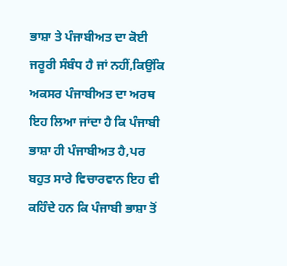ਭਾਸ਼ਾ ਤੇ ਪੰਜਾਬੀਅਤ ਦਾ ਕੋਈ ਜਰੂਰੀ ਸੰਬੰਧ ਹੈ ਜਾਂ ਨਹੀਂ,ਕਿਉਂਕਿ ਅਕਸਰ ਪੰਜਾਬੀਅਤ ਦਾ ਅਰਥ ਇਹ ਲਿਆ ਜਾਂਦਾ ਹੈ ਕਿ ਪੰਜਾਬੀ ਭਾਸ਼ਾ ਹੀ ਪੰਜਾਬੀਅਤ ਹੈ,ਪਰ ਬਹੁਤ ਸਾਰੇ ਵਿਚਾਰਵਾਨ ਇਹ ਵੀ ਕਹਿੰਦੇ ਹਨ ਕਿ ਪੰਜਾਬੀ ਭਾਸ਼ਾ ਤੋਂ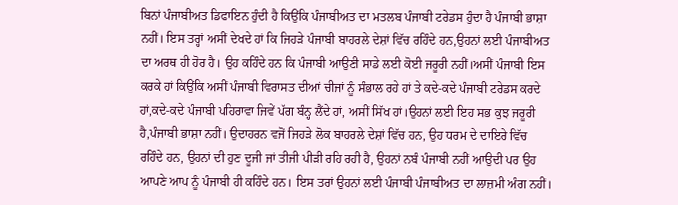ਬਿਨਾਂ ਪੰਜਾਬੀਅਤ ਡਿਫਾਇਨ ਹੁੰਦੀ ਹੈ ਕਿਉਂਕਿ ਪੰਜਾਬੀਅਤ ਦਾ ਮਤਲਬ ਪੰਜਾਬੀ ਟਰੇਡਸ ਹੁੰਦਾ ਹੈ ਪੰਜਾਬੀ ਭਾਸ਼ਾ ਨਹੀਂ। ਇਸ ਤਰ੍ਹਾਂ ਅਸੀਂ ਦੇਖਦੇ ਹਾਂ ਕਿ ਜਿਹੜੇ ਪੰਜਾਬੀ ਬਾਹਰਲੇ ਦੇਸ਼ਾਂ ਵਿੱਚ ਰਹਿੰਦੇ ਹਨ,ਉਹਨਾਂ ਲਈ ਪੰਜਾਬੀਅਤ ਦਾ ਅਰਥ ਹੀ ਹੋਰ ਹੈ। ਉਹ ਕਹਿੰਦੇ ਹਨ ਕਿ ਪੰਜਾਬੀ ਆਉਣੀ ਸਾਡੇ ਲਈ ਕੋਈ ਜਰੂਰੀ ਨਹੀਂ।ਅਸੀਂ ਪੰਜਾਬੀ ਇਸ ਕਰਕੇ ਹਾਂ ਕਿਉਂਕਿ ਅਸੀਂ ਪੰਜਾਬੀ ਵਿਰਾਸਤ ਦੀਆਂ ਚੀਜਾਂ ਨੂੰ ਸੰਭਾਲ ਰਹੇ ਹਾਂ ਤੇ ਕਦੇ-ਕਦੇ ਪੰਜਾਬੀ ਟਰੇਡਸ ਕਰਦੇ ਹਾਂ,ਕਦੇ-ਕਦੇ ਪੰਜਾਬੀ ਪਹਿਰਾਵਾ ਜਿਵੇਂ ਪੱਗ ਬੰਨ੍ਹ ਲੈਂਦੇ ਹਾਂ, ਅਸੀਂ ਸਿੱਖ ਹਾਂ।ਉਹਨਾਂ ਲਈ ਇਹ ਸਭ ਕੁਝ ਜਰੂਰੀ ਹੈ,ਪੰਜਾਬੀ ਭਾਸ਼ਾ ਨਹੀਂ। ਉਦਾਹਰਨ ਵਜੋਂ ਜਿਹੜੇ ਲੋਕ ਬਾਹਰਲੇ ਦੇਸ਼ਾਂ ਵਿੱਚ ਹਨ, ਉਹ ਧਰਮ ਦੇ ਦਾਇਰੇ ਵਿੱਚ ਰਹਿੰਦੇ ਹਨ, ਉਹਨਾਂ ਦੀ ਹੁਣ ਦੂਜੀ ਜਾਂ ਤੀਜੀ ਪੀੜੀ ਰਹਿ ਰਹੀ ਹੈ, ਉਹਨਾਂ ਨਬੰ ਪੰਜਾਬੀ ਨਹੀਂ ਆਉਦੀ ਪਰ ਉਹ ਆਪਣੇ ਆਪ ਨੂੰ ਪੰਜਾਬੀ ਹੀ ਕਹਿੰਦੇ ਹਨ। ਇਸ ਤਰਾਂ ਉਹਨਾਂ ਲਈ ਪੰਜਾਬੀ ਪੰਜਾਬੀਅਤ ਦਾ ਲਾਜ਼ਮੀ ਅੰਗ ਨਹੀਂ।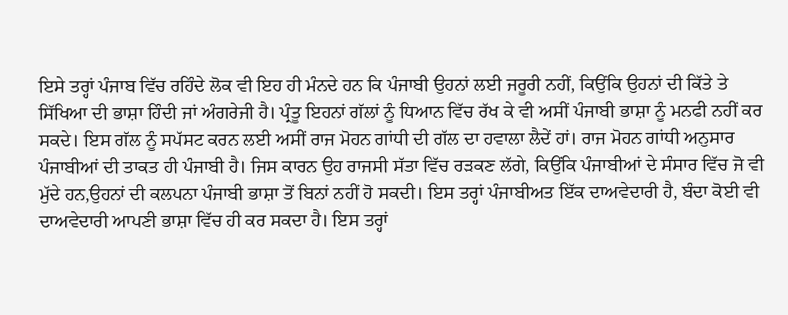ਇਸੇ ਤਰ੍ਹਾਂ ਪੰਜਾਬ ਵਿੱਚ ਰਹਿੰਦੇ ਲੋਕ ਵੀ ਇਹ ਹੀ ਮੰਨਦੇ ਹਨ ਕਿ ਪੰਜਾਬੀ ਉਹਨਾਂ ਲਈ ਜਰੂਰੀ ਨਹੀਂ, ਕਿਉਂਕਿ ਉਹਨਾਂ ਦੀ ਕਿੱਤੇ ਤੇ ਸਿੱਖਿਆ ਦੀ ਭਾਸ਼ਾ ਹਿੰਦੀ ਜਾਂ ਅੰਗਰੇਜੀ ਹੈ। ਪ੍ਰੰਤੂ ਇਹਨਾਂ ਗੱਲਾਂ ਨੂੰ ਧਿਆਨ ਵਿੱਚ ਰੱਖ ਕੇ ਵੀ ਅਸੀਂ ਪੰਜਾਬੀ ਭਾਸ਼ਾ ਨੂੰ ਮਨਫੀ ਨਹੀਂ ਕਰ ਸਕਦੇ। ਇਸ ਗੱਲ ਨੂੰ ਸਪੱਸਟ ਕਰਨ ਲਈ ਅਸੀਂ ਰਾਜ ਮੋਹਨ ਗਾਂਧੀ ਦੀ ਗੱਲ ਦਾ ਹਵਾਲਾ ਲੈਦੇਂ ਹਾਂ। ਰਾਜ ਮੋਹਨ ਗਾਂਧੀ ਅਨੁਸਾਰ ਪੰਜਾਬੀਆਂ ਦੀ ਤਾਕਤ ਹੀ ਪੰਜਾਬੀ ਹੈ। ਜਿਸ ਕਾਰਨ ਉਹ ਰਾਜਸੀ ਸੱਤਾ ਵਿੱਚ ਰੜਕਣ ਲੱਗੇ, ਕਿਉਂਕਿ ਪੰਜਾਬੀਆਂ ਦੇ ਸੰਸਾਰ ਵਿੱਚ ਜੋ ਵੀ ਮੁੱਦੇ ਹਨ,ਉਹਨਾਂ ਦੀ ਕਲਪਨਾ ਪੰਜਾਬੀ ਭਾਸ਼ਾ ਤੋਂ ਬਿਨਾਂ ਨਹੀਂ ਹੋ ਸਕਦੀ। ਇਸ ਤਰ੍ਹਾਂ ਪੰਜਾਬੀਅਤ ਇੱਕ ਦਾਅਵੇਦਾਰੀ ਹੈ, ਬੰਦਾ ਕੋਈ ਵੀ ਦਾਅਵੇਦਾਰੀ ਆਪਣੀ ਭਾਸ਼ਾ ਵਿੱਚ ਹੀ ਕਰ ਸਕਦਾ ਹੈ। ਇਸ ਤਰ੍ਹਾਂ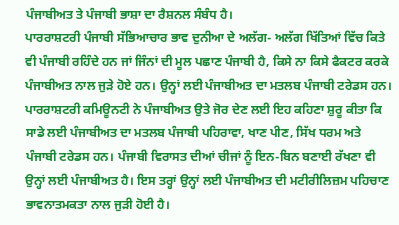ਪੰਜਾਬੀਅਤ ਤੇ ਪੰਜਾਬੀ ਭਾਸ਼ਾ ਦਾ ਰੈਸ਼ਨਲ ਸੰਬੰਧ ਹੈ।
ਪਾਰਰਾਸ਼ਟਰੀ ਪੰਜਾਬੀ ਸੱਭਿਆਚਾਰ ਭਾਵ ਦੁਨੀਆ ਦੇ ਅਲੱਗ- ਅਲੱਗ ਖਿੱਤਿਆਂ ਵਿੱਚ ਕਿਤੇ ਵੀ ਪੰਜਾਬੀ ਰਹਿੰਦੇ ਹਨ ਜਾਂ ਜਿੰਨਾਂ ਦੀ ਮੂਲ ਪਛਾਣ ਪੰਜਾਬੀ ਹੈ, ਕਿਸੇ ਨਾ ਕਿਸੇ ਫੈਕਟਰ ਕਰਕੇ ਪੰਜਾਬੀਅਤ ਨਾਲ ਜੁੜੇ ਹੋਏ ਹਨ। ਉਨ੍ਹਾਂ ਲਈ ਪੰਜਾਬੀਅਤ ਦਾ ਮਤਲਬ ਪੰਜਾਬੀ ਟਰੇਡਸ ਹਨ। ਪਾਰਰਾਸ਼ਟਰੀ ਕਮਿਊਨਟੀ ਨੇ ਪੰਜਾਬੀਅਤ ਉਤੇ ਜੋਰ ਦੇਣ ਲਈ ਇਹ ਕਹਿਣਾ ਸ਼ੁਰੂ ਕੀਤਾ ਕਿ ਸਾਡੇ ਲਈ ਪੰਜਾਬੀਅਤ ਦਾ ਮਤਲਬ ਪੰਜਾਬੀ ਪਹਿਰਾਵਾ, ਖਾਣ ਪੀਣ, ਸਿੱਖ ਧਰਮ ਅਤੇ ਪੰਜਾਬੀ ਟਰੇਡਸ ਹਨ। ਪੰਜਾਬੀ ਵਿਰਾਸਤ ਦੀਆਂ ਚੀਜਾਂ ਨੂੰ ਇਨ-ਬਿਨ ਬਣਾਈ ਰੱਖਣਾ ਵੀ ਉਨ੍ਹਾਂ ਲਈ ਪੰਜਾਬੀਅਤ ਹੈ। ਇਸ ਤਰ੍ਹਾਂ ਉਨ੍ਹਾਂ ਲਈ ਪੰਜਾਬੀਅਤ ਦੀ ਮਟੀਰੀਲਿਜ਼ਮ ਪਹਿਚਾਣ ਭਾਵਨਾਤਮਕਤਾ ਨਾਲ ਜੁੜੀ ਹੋਈ ਹੈ।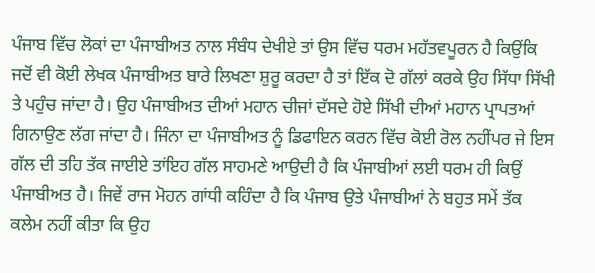ਪੰਜਾਬ ਵਿੱਚ ਲੋਕਾਂ ਦਾ ਪੰਜਾਬੀਅਤ ਨਾਲ ਸੰਬੰਧ ਦੇਖੀਏ ਤਾਂ ਉਸ ਵਿੱਚ ਧਰਮ ਮਹੱਤਵਪੂਰਨ ਹੈ ਕਿਉਂਕਿ ਜਦੋਂ ਵੀ ਕੋਈ ਲੇਖਕ ਪੰਜਾਬੀਅਤ ਬਾਰੇ ਲਿਖਣਾ ਸ਼ੁਰੂ ਕਰਦਾ ਹੈ ਤਾਂ ਇੱਕ ਦੋ ਗੱਲਾਂ ਕਰਕੇ ਉਹ ਸਿੱਧਾ ਸਿੱਖੀ ਤੇ ਪਹੁੰਚ ਜਾਂਦਾ ਹੈ। ਉਹ ਪੰਜਾਬੀਅਤ ਦੀਆਂ ਮਹਾਨ ਚੀਜਾਂ ਦੱਸਦੇ ਹੋਏ ਸਿੱਖੀ ਦੀਆਂ ਮਹਾਨ ਪ੍ਰਾਪਤਆਂ ਗਿਨਾਉਣ ਲੱਗ ਜਾਂਦਾ ਹੈ। ਜਿੰਨਾ ਦਾ ਪੰਜਾਬੀਅਤ ਨੂੰ ਡਿਫਾਇਨ ਕਰਨ ਵਿੱਚ ਕੋਈ ਰੋਲ ਨਹੀਂਪਰ ਜੇ ਇਸ ਗੱਲ ਦੀ ਤਹਿ ਤੱਕ ਜਾਈਏ ਤਾਂਇਹ ਗੱਲ ਸਾਹਮਣੇ ਆਉਦੀ ਹੈ ਕਿ ਪੰਜਾਬੀਆਂ ਲਈ ਧਰਮ ਹੀ ਕਿਉਂ ਪੰਜਾਬੀਅਤ ਹੈ। ਜਿਵੇਂ ਰਾਜ ਮੋਹਨ ਗਾਂਧੀ ਕਹਿੰਦਾ ਹੈ ਕਿ ਪੰਜਾਬ ਉਤੇ ਪੰਜਾਬੀਆਂ ਨੇ ਬਹੁਤ ਸਮੇਂ ਤੱਕ ਕਲੇਮ ਨਹੀਂ ਕੀਤਾ ਕਿ ਉਹ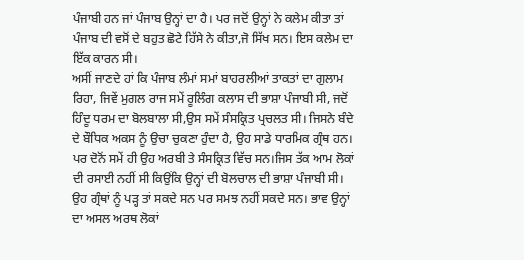ਪੰਜਾਬੀ ਹਨ ਜਾਂ ਪੰਜਾਬ ਉਨ੍ਹਾਂ ਦਾ ਹੈ। ਪਰ ਜਦੋਂ ਉਨ੍ਹਾਂ ਨੇ ਕਲੇਮ ਕੀਤਾ ਤਾਂ ਪੰਜਾਬ ਦੀ ਵਸੋਂ ਦੇ ਬਹੁਤ ਛੋਟੇ ਹਿੱਸੇ ਨੇ ਕੀਤਾ,ਜੋ ਸਿੱਖ ਸਨ। ਇਸ ਕਲੇਮ ਦਾ ਇੱਕ ਕਾਰਨ ਸੀ।
ਅਸੀਂ ਜਾਣਦੇ ਹਾਂ ਕਿ ਪੰਜਾਬ ਲੰਮਾਂ ਸਮਾਂ ਬਾਹਰਲੀਆਂ ਤਾਕਤਾਂ ਦਾ ਗੁਲਾਮ ਰਿਹਾ, ਜਿਵੇਂ ਮੁਗਲ ਰਾਜ ਸਮੇਂ ਰੂਲਿੰਗ ਕਲਾਸ ਦੀ ਭਾਸ਼ਾ ਪੰਜਾਬੀ ਸੀ, ਜਦੋਂ ਹਿੰਦੂ ਧਰਮ ਦਾ ਬੋਲਬਾਲਾ ਸੀ,ਉਸ ਸਮੇਂ ਸੰਸਕ੍ਰਿਤ ਪ੍ਰਚਲਤ ਸੀ। ਜਿਸਨੇ ਬੰਦੇ ਦੇ ਬੌਧਿਕ ਅਕਸ ਨੂੰ ਉਚਾ ਚੁਕਣਾ ਹੁੰਦਾ ਹੈ, ਉਹ ਸਾਡੇ ਧਾਰਮਿਕ ਗ੍ਰੰਥ ਹਨ। ਪਰ ਦੋਨੋਂ ਸਮੇਂ ਹੀ ਉਹ ਅਰਬੀ ਤੇ ਸੰਸਕ੍ਰਿਤ ਵਿੱਚ ਸਨ।ਜਿਸ ਤੱਕ ਆਮ ਲੋਕਾਂ ਦੀ ਰਸਾਈ ਨਹੀਂ ਸੀ ਕਿਉਂਕਿ ਉਨ੍ਹਾਂ ਦੀ ਬੋਲਚਾਲ ਦੀ ਭਾਸ਼ਾ ਪੰਜਾਬੀ ਸੀ। ਉਹ ਗ੍ਰੰਥਾਂ ਨੂੰ ਪੜ੍ਹ ਤਾਂ ਸਕਦੇ ਸਨ ਪਰ ਸਮਝ ਨਹੀਂ ਸਕਦੇ ਸਨ। ਭਾਵ ਉਨ੍ਹਾਂ ਦਾ ਅਸਲ ਅਰਥ ਲੋਕਾਂ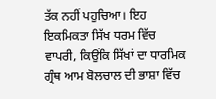ਤੱਕ ਨਹੀਂ ਪਹੁਚਿਆ। ਇਹ ਇਕਮਿਕਤਾ ਸਿੱਖ ਧਰਮ ਵਿੱਚ ਵਾਪਰੀ, ਕਿਉਂਕਿ ਸਿੱਖਾਂ ਦਾ ਧਾਰਮਿਕ ਗ੍ਰੰਥ ਆਮ ਬੋਲਚਾਲ ਦੀ ਭਾਸ਼ਾ ਵਿੱਚ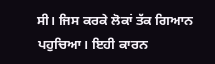ਸੀ। ਜਿਸ ਕਰਕੇ ਲੋਕਾਂ ਤੱਕ ਗਿਆਨ ਪਹੁਚਿਆ। ਇਹੀ ਕਾਰਨ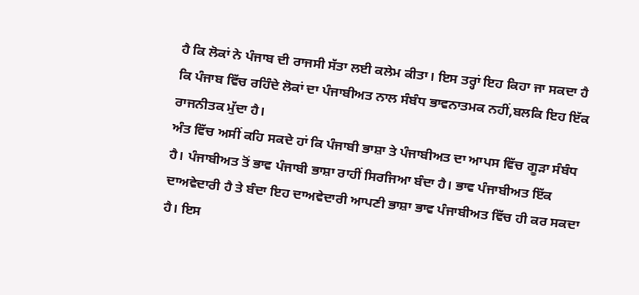ਹੈ ਕਿ ਲੋਕਾਂ ਨੇ ਪੰਜਾਬ ਦੀ ਰਾਜਸੀ ਸੱਤਾ ਲਈ ਕਲੇਮ ਕੀਤਾ। ਇਸ ਤਰ੍ਹਾਂ ਇਹ ਕਿਹਾ ਜਾ ਸਕਦਾ ਹੈ ਕਿ ਪੰਜਾਬ ਵਿੱਚ ਰਹਿੰਦੇ ਲੋਕਾਂ ਦਾ ਪੰਜਾਬੀਅਤ ਨਾਲ ਸੰਬੰਧ ਭਾਵਨਾਤਮਕ ਨਹੀਂ,ਬਲਕਿ ਇਹ ਇੱਕ ਰਾਜਨੀਤਕ ਮੁੱਦਾ ਹੈ।
ਅੰਤ ਵਿੱਚ ਅਸੀਂ ਕਹਿ ਸਕਦੇ ਹਾਂ ਕਿ ਪੰਜਾਬੀ ਭਾਸ਼ਾ ਤੇ ਪੰਜਾਬੀਅਤ ਦਾ ਆਪਸ ਵਿੱਚ ਗੂੜਾ ਸੰਬੰਧ ਹੈ। ਪੰਜਾਬੀਅਤ ਤੋਂ ਭਾਵ ਪੰਜਾਬੀ ਭਾਸ਼ਾ ਰਾਹੀਂ ਸਿਰਜਿਆ ਬੰਦਾ ਹੈ। ਭਾਵ ਪੰਜਾਬੀਅਤ ਇੱਕ ਦਾਅਵੇਦਾਰੀ ਹੈ ਤੇ ਬੰਦਾ ਇਹ ਦਾਅਵੇਦਾਰੀ ਆਪਣੀ ਭਾਸ਼ਾ ਭਾਵ ਪੰਜਾਬੀਅਤ ਵਿੱਚ ਹੀ ਕਰ ਸਕਦਾ ਹੈ। ਇਸ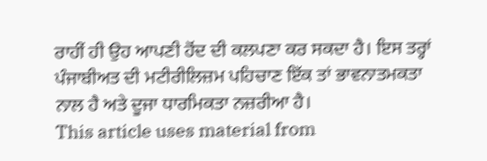ਰਾਹੀਂ ਹੀ ਉਹ ਆਪਣੀ ਹੋਂਦ ਦੀ ਕਲਪਣਾ ਕਰ ਸਕਦਾ ਹੈ। ਇਸ ਤਰ੍ਹਾਂ ਪੰਜਾਬੀਅਤ ਦੀ ਮਟੀਰੀਲਿਜ਼ਮ ਪਹਿਚਾਣ ਇੱਕ ਤਾਂ ਭਾਵਨਾਤਮਕਤਾ ਨਾਲ ਹੈ ਅਤੇ ਦੂਜਾ ਧਾਰਮਿਕਤਾ ਨਜ਼ਰੀਆ ਹੈ।
This article uses material from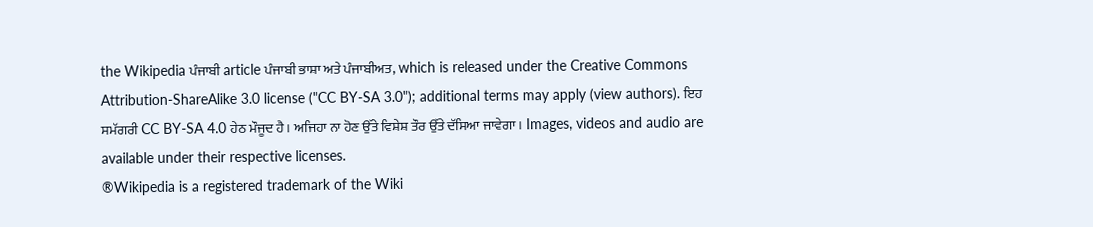the Wikipedia ਪੰਜਾਬੀ article ਪੰਜਾਬੀ ਭਾਸ਼ਾ ਅਤੇ ਪੰਜਾਬੀਅਤ, which is released under the Creative Commons Attribution-ShareAlike 3.0 license ("CC BY-SA 3.0"); additional terms may apply (view authors). ਇਹ ਸਮੱਗਰੀ CC BY-SA 4.0 ਹੇਠ ਮੌਜੂਦ ਹੈ। ਅਜਿਹਾ ਨਾ ਹੋਣ ਉੱਤੇ ਵਿਸ਼ੇਸ਼ ਤੌਰ ਉੱਤੇ ਦੱਸਿਆ ਜਾਵੇਗਾ। Images, videos and audio are available under their respective licenses.
®Wikipedia is a registered trademark of the Wiki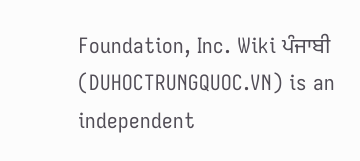Foundation, Inc. Wiki ਪੰਜਾਬੀ (DUHOCTRUNGQUOC.VN) is an independent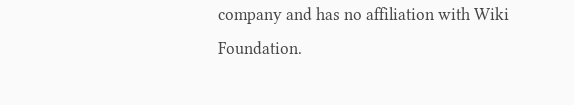company and has no affiliation with Wiki Foundation.